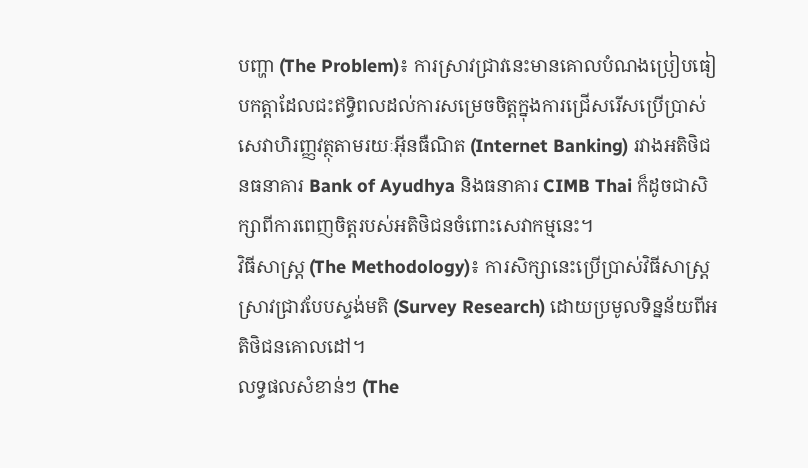បញ្ហា (The Problem)៖ ការស្រាវជ្រាវនេះមានគោលបំណងប្រៀបធៀបកត្តាដែលជះឥទ្ធិពលដល់ការសម្រេចចិត្តក្នុងការជ្រើសរើសប្រើប្រាស់សេវាហិរញ្ញវត្ថុតាមរយៈអ៊ីនធឺណិត (Internet Banking) រវាងអតិថិជនធនាគារ Bank of Ayudhya និងធនាគារ CIMB Thai ក៏ដូចជាសិក្សាពីការពេញចិត្តរបស់អតិថិជនចំពោះសេវាកម្មនេះ។
វិធីសាស្ត្រ (The Methodology)៖ ការសិក្សានេះប្រើប្រាស់វិធីសាស្ត្រស្រាវជ្រាវបែបស្ទង់មតិ (Survey Research) ដោយប្រមូលទិន្នន័យពីអតិថិជនគោលដៅ។
លទ្ធផលសំខាន់ៗ (The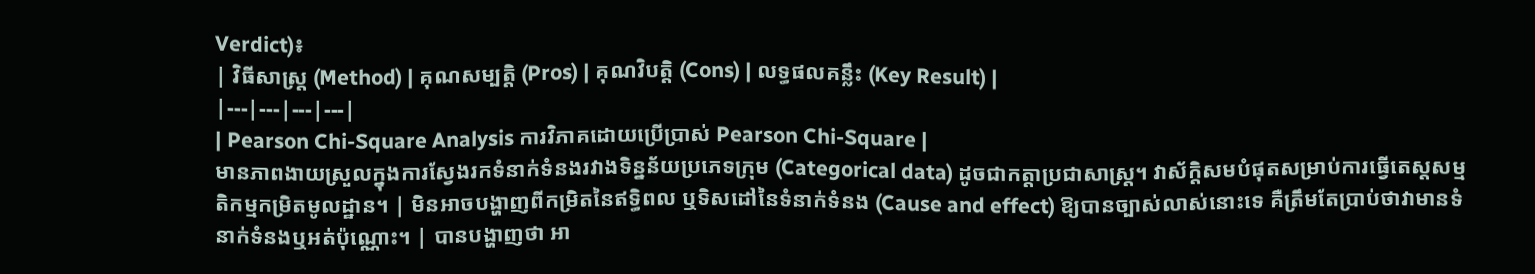Verdict)៖
| វិធីសាស្ត្រ (Method) | គុណសម្បត្តិ (Pros) | គុណវិបត្តិ (Cons) | លទ្ធផលគន្លឹះ (Key Result) |
|---|---|---|---|
| Pearson Chi-Square Analysis ការវិភាគដោយប្រើប្រាស់ Pearson Chi-Square |
មានភាពងាយស្រួលក្នុងការស្វែងរកទំនាក់ទំនងរវាងទិន្នន័យប្រភេទក្រុម (Categorical data) ដូចជាកត្តាប្រជាសាស្ត្រ។ វាស័ក្តិសមបំផុតសម្រាប់ការធ្វើតេស្តសម្មតិកម្មកម្រិតមូលដ្ឋាន។ | មិនអាចបង្ហាញពីកម្រិតនៃឥទ្ធិពល ឬទិសដៅនៃទំនាក់ទំនង (Cause and effect) ឱ្យបានច្បាស់លាស់នោះទេ គឺត្រឹមតែប្រាប់ថាវាមានទំនាក់ទំនងឬអត់ប៉ុណ្ណោះ។ | បានបង្ហាញថា អា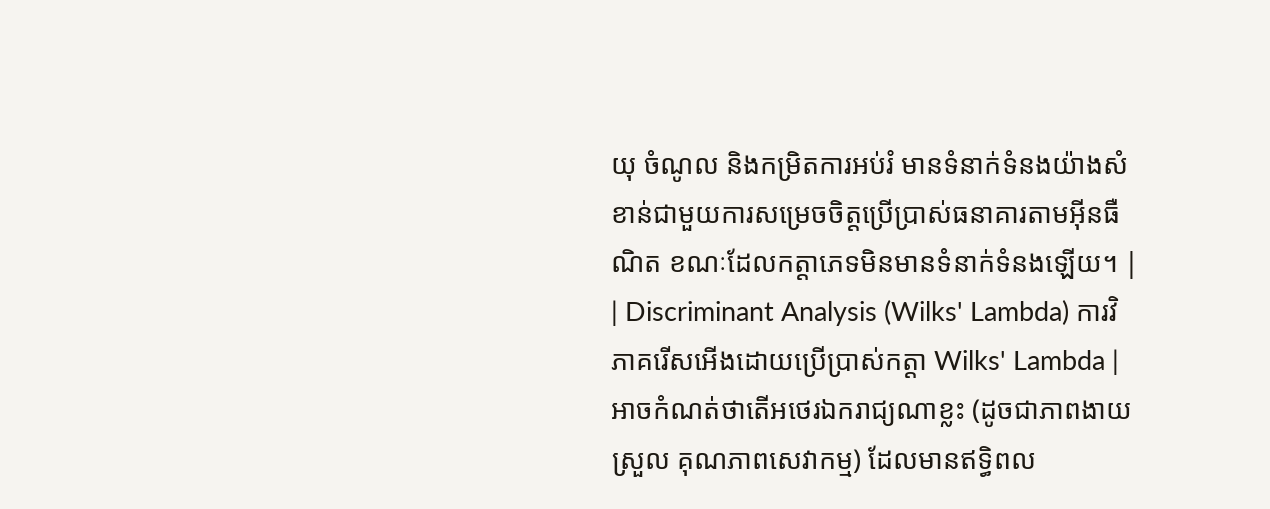យុ ចំណូល និងកម្រិតការអប់រំ មានទំនាក់ទំនងយ៉ាងសំខាន់ជាមួយការសម្រេចចិត្តប្រើប្រាស់ធនាគារតាមអ៊ីនធឺណិត ខណៈដែលកត្តាភេទមិនមានទំនាក់ទំនងឡើយ។ |
| Discriminant Analysis (Wilks' Lambda) ការវិភាគរើសអើងដោយប្រើប្រាស់កត្តា Wilks' Lambda |
អាចកំណត់ថាតើអថេរឯករាជ្យណាខ្លះ (ដូចជាភាពងាយស្រួល គុណភាពសេវាកម្ម) ដែលមានឥទ្ធិពល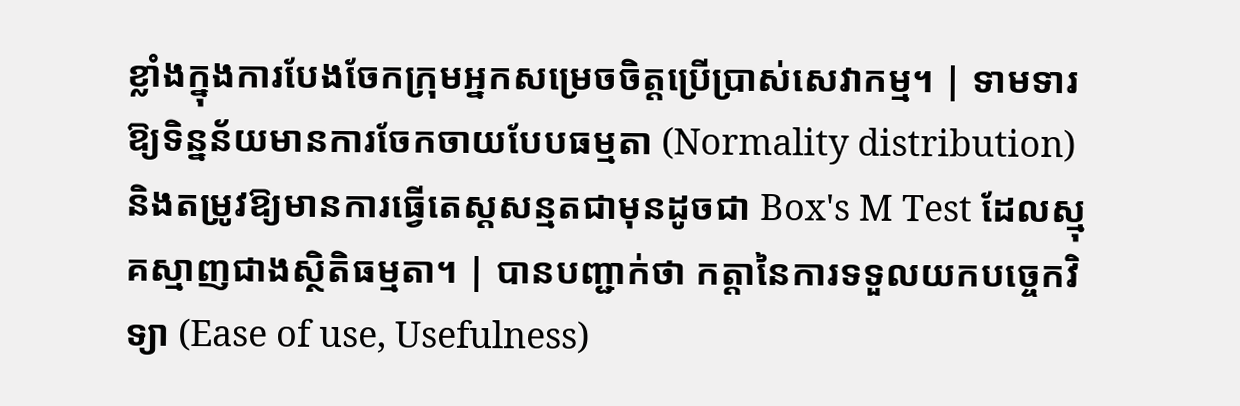ខ្លាំងក្នុងការបែងចែកក្រុមអ្នកសម្រេចចិត្តប្រើប្រាស់សេវាកម្ម។ | ទាមទារឱ្យទិន្នន័យមានការចែកចាយបែបធម្មតា (Normality distribution) និងតម្រូវឱ្យមានការធ្វើតេស្តសន្មតជាមុនដូចជា Box's M Test ដែលស្មុគស្មាញជាងស្ថិតិធម្មតា។ | បានបញ្ជាក់ថា កត្តានៃការទទួលយកបច្ចេកវិទ្យា (Ease of use, Usefulness)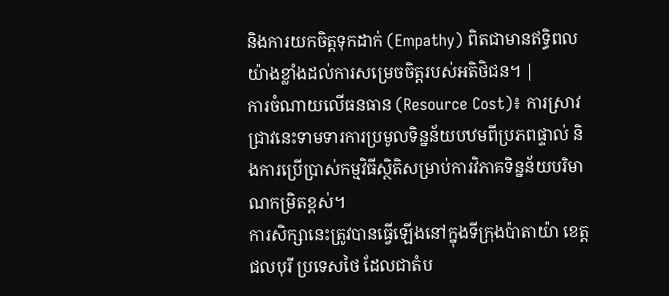និងការយកចិត្តទុកដាក់ (Empathy) ពិតជាមានឥទ្ធិពលយ៉ាងខ្លាំងដល់ការសម្រេចចិត្តរបស់អតិថិជន។ |
ការចំណាយលើធនធាន (Resource Cost)៖ ការស្រាវជ្រាវនេះទាមទារការប្រមូលទិន្នន័យបឋមពីប្រភពផ្ទាល់ និងការប្រើប្រាស់កម្មវិធីស្ថិតិសម្រាប់ការវិភាគទិន្នន័យបរិមាណកម្រិតខ្ពស់។
ការសិក្សានេះត្រូវបានធ្វើឡើងនៅក្នុងទីក្រុងប៉ាតាយ៉ា ខេត្តជលបុរី ប្រទេសថៃ ដែលជាតំប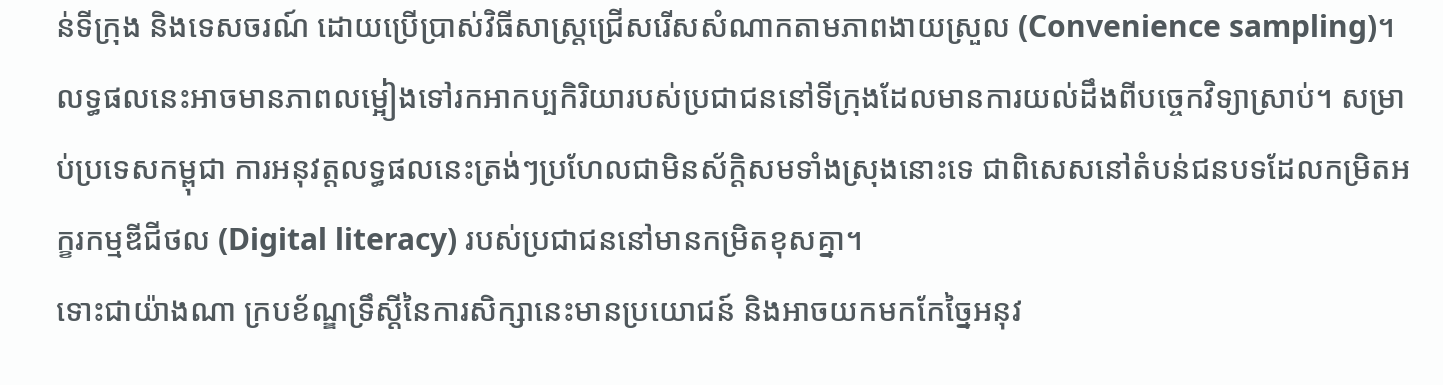ន់ទីក្រុង និងទេសចរណ៍ ដោយប្រើប្រាស់វិធីសាស្ត្រជ្រើសរើសសំណាកតាមភាពងាយស្រួល (Convenience sampling)។ លទ្ធផលនេះអាចមានភាពលម្អៀងទៅរកអាកប្បកិរិយារបស់ប្រជាជននៅទីក្រុងដែលមានការយល់ដឹងពីបច្ចេកវិទ្យាស្រាប់។ សម្រាប់ប្រទេសកម្ពុជា ការអនុវត្តលទ្ធផលនេះត្រង់ៗប្រហែលជាមិនស័ក្តិសមទាំងស្រុងនោះទេ ជាពិសេសនៅតំបន់ជនបទដែលកម្រិតអក្ខរកម្មឌីជីថល (Digital literacy) របស់ប្រជាជននៅមានកម្រិតខុសគ្នា។
ទោះជាយ៉ាងណា ក្របខ័ណ្ឌទ្រឹស្តីនៃការសិក្សានេះមានប្រយោជន៍ និងអាចយកមកកែច្នៃអនុវ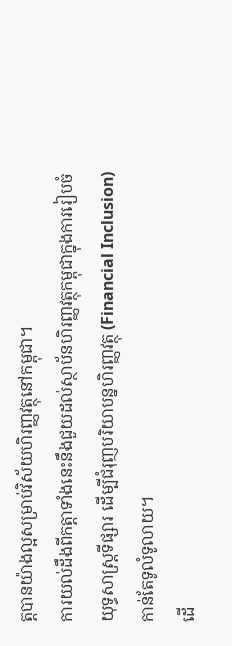ត្តបានយ៉ាងល្អសម្រាប់វិស័យហិរញ្ញវត្ថុនៅកម្ពុជា។
ការយល់ដឹងពីកត្តាទាំងនេះនឹងជួយដល់ស្ថាប័នហិរញ្ញវត្ថុកម្ពុជាក្នុងការរៀបចំយុទ្ធសាស្ត្រទីផ្សារ ដើម្បីជំរុញបរិយាបន្នហិរញ្ញវត្ថុ (Financial Inclusion) កាន់តែទូលំទូលាយ។
ដើ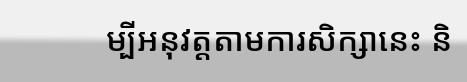ម្បីអនុវត្តតាមការសិក្សានេះ និ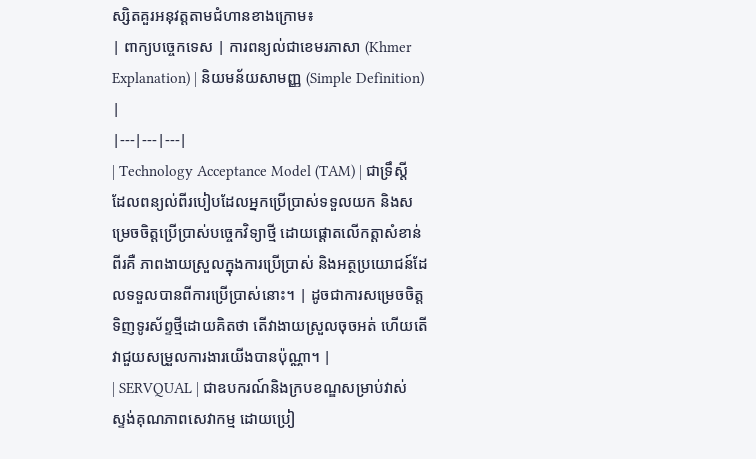ស្សិតគួរអនុវត្តតាមជំហានខាងក្រោម៖
| ពាក្យបច្ចេកទេស | ការពន្យល់ជាខេមរភាសា (Khmer Explanation) | និយមន័យសាមញ្ញ (Simple Definition) |
|---|---|---|
| Technology Acceptance Model (TAM) | ជាទ្រឹស្តីដែលពន្យល់ពីរបៀបដែលអ្នកប្រើប្រាស់ទទួលយក និងសម្រេចចិត្តប្រើប្រាស់បច្ចេកវិទ្យាថ្មី ដោយផ្តោតលើកត្តាសំខាន់ពីរគឺ ភាពងាយស្រួលក្នុងការប្រើប្រាស់ និងអត្ថប្រយោជន៍ដែលទទួលបានពីការប្រើប្រាស់នោះ។ | ដូចជាការសម្រេចចិត្តទិញទូរស័ព្ទថ្មីដោយគិតថា តើវាងាយស្រួលចុចអត់ ហើយតើវាជួយសម្រួលការងារយើងបានប៉ុណ្ណា។ |
| SERVQUAL | ជាឧបករណ៍និងក្របខណ្ឌសម្រាប់វាស់ស្ទង់គុណភាពសេវាកម្ម ដោយប្រៀ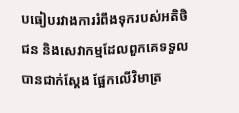បធៀបរវាងការរំពឹងទុករបស់អតិថិជន និងសេវាកម្មដែលពួកគេទទួលបានជាក់ស្តែង ផ្អែកលើវិមាត្រ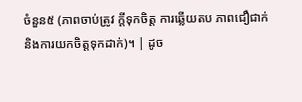ចំនួន៥ (ភាពចាប់ត្រូវ ក្តីទុកចិត្ត ការឆ្លើយតប ភាពជឿជាក់ និងការយកចិត្តទុកដាក់)។ | ដូច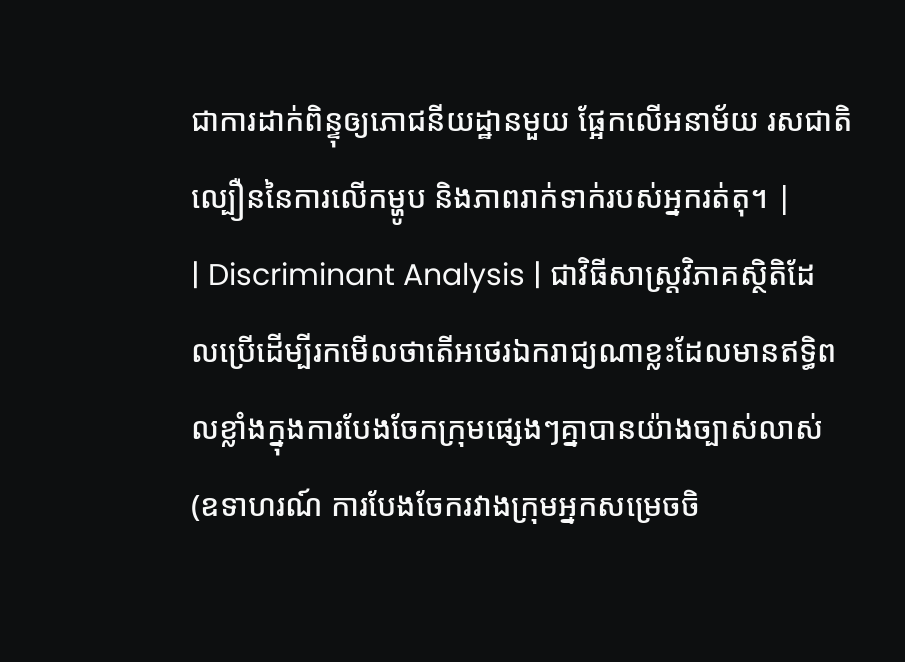ជាការដាក់ពិន្ទុឲ្យភោជនីយដ្ឋានមួយ ផ្អែកលើអនាម័យ រសជាតិ ល្បឿននៃការលើកម្ហូប និងភាពរាក់ទាក់របស់អ្នករត់តុ។ |
| Discriminant Analysis | ជាវិធីសាស្ត្រវិភាគស្ថិតិដែលប្រើដើម្បីរកមើលថាតើអថេរឯករាជ្យណាខ្លះដែលមានឥទ្ធិពលខ្លាំងក្នុងការបែងចែកក្រុមផ្សេងៗគ្នាបានយ៉ាងច្បាស់លាស់ (ឧទាហរណ៍ ការបែងចែករវាងក្រុមអ្នកសម្រេចចិ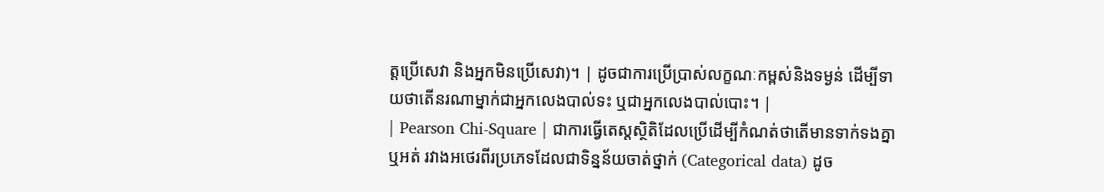ត្តប្រើសេវា និងអ្នកមិនប្រើសេវា)។ | ដូចជាការប្រើប្រាស់លក្ខណៈកម្ពស់និងទម្ងន់ ដើម្បីទាយថាតើនរណាម្នាក់ជាអ្នកលេងបាល់ទះ ឬជាអ្នកលេងបាល់បោះ។ |
| Pearson Chi-Square | ជាការធ្វើតេស្តស្ថិតិដែលប្រើដើម្បីកំណត់ថាតើមានទាក់ទងគ្នាឬអត់ រវាងអថេរពីរប្រភេទដែលជាទិន្នន័យចាត់ថ្នាក់ (Categorical data) ដូច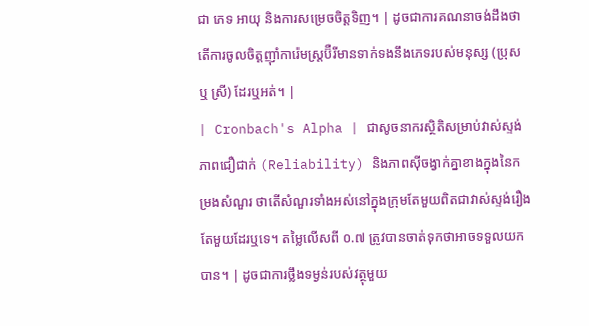ជា ភេទ អាយុ និងការសម្រេចចិត្តទិញ។ | ដូចជាការគណនាចង់ដឹងថា តើការចូលចិត្តញ៉ាំការ៉េមស្ត្រប៊ឺរីមានទាក់ទងនឹងភេទរបស់មនុស្ស (ប្រុស ឬ ស្រី) ដែរឬអត់។ |
| Cronbach's Alpha | ជាសូចនាករស្ថិតិសម្រាប់វាស់ស្ទង់ភាពជឿជាក់ (Reliability) និងភាពស៊ីចង្វាក់គ្នាខាងក្នុងនៃកម្រងសំណួរ ថាតើសំណួរទាំងអស់នៅក្នុងក្រុមតែមួយពិតជាវាស់ស្ទង់រឿងតែមួយដែរឬទេ។ តម្លៃលើសពី ០.៧ ត្រូវបានចាត់ទុកថាអាចទទួលយកបាន។ | ដូចជាការថ្លឹងទម្ងន់របស់វត្ថុមួយ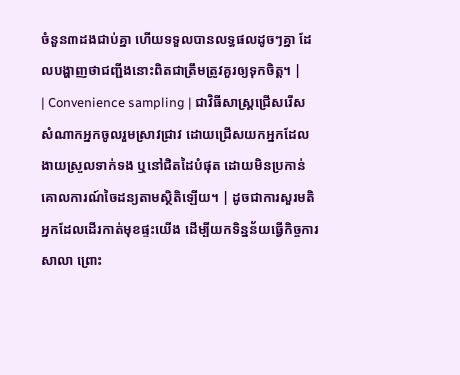ចំនួន៣ដងជាប់គ្នា ហើយទទួលបានលទ្ធផលដូចៗគ្នា ដែលបង្ហាញថាជញ្ជីងនោះពិតជាត្រឹមត្រូវគួរឲ្យទុកចិត្ត។ |
| Convenience sampling | ជាវិធីសាស្ត្រជ្រើសរើសសំណាកអ្នកចូលរួមស្រាវជ្រាវ ដោយជ្រើសយកអ្នកដែលងាយស្រួលទាក់ទង ឬនៅជិតដៃបំផុត ដោយមិនប្រកាន់គោលការណ៍ចៃដន្យតាមស្ថិតិឡើយ។ | ដូចជាការសួរមតិអ្នកដែលដើរកាត់មុខផ្ទះយើង ដើម្បីយកទិន្នន័យធ្វើកិច្ចការសាលា ព្រោះ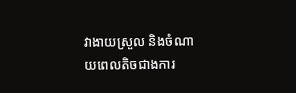វាងាយស្រួល និងចំណាយពេលតិចជាងការ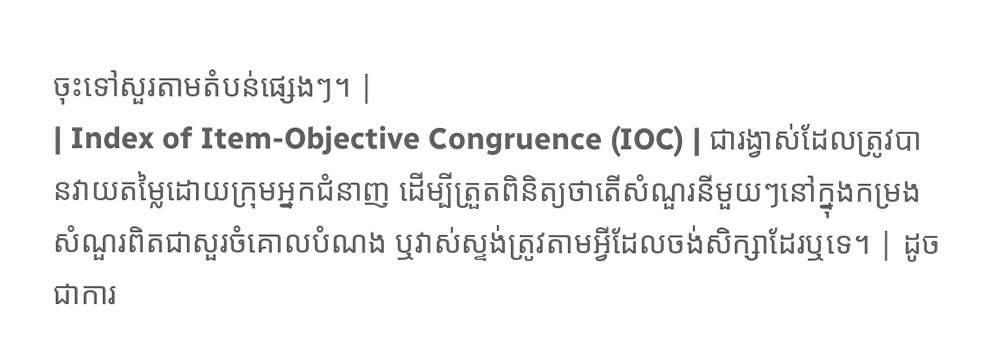ចុះទៅសួរតាមតំបន់ផ្សេងៗ។ |
| Index of Item-Objective Congruence (IOC) | ជារង្វាស់ដែលត្រូវបានវាយតម្លៃដោយក្រុមអ្នកជំនាញ ដើម្បីត្រួតពិនិត្យថាតើសំណួរនីមួយៗនៅក្នុងកម្រងសំណួរពិតជាសួរចំគោលបំណង ឬវាស់ស្ទង់ត្រូវតាមអ្វីដែលចង់សិក្សាដែរឬទេ។ | ដូចជាការ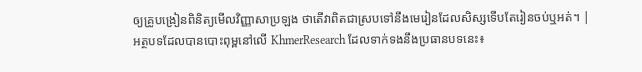ឲ្យគ្រូបង្រៀនពិនិត្យមើលវិញ្ញាសាប្រឡង ថាតើវាពិតជាស្របទៅនឹងមេរៀនដែលសិស្សទើបតែរៀនចប់ឬអត់។ |
អត្ថបទដែលបានបោះពុម្ពនៅលើ KhmerResearch ដែលទាក់ទងនឹងប្រធានបទនេះ៖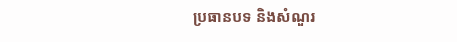ប្រធានបទ និងសំណួរ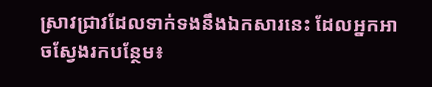ស្រាវជ្រាវដែលទាក់ទងនឹងឯកសារនេះ ដែលអ្នកអាចស្វែងរកបន្ថែម៖